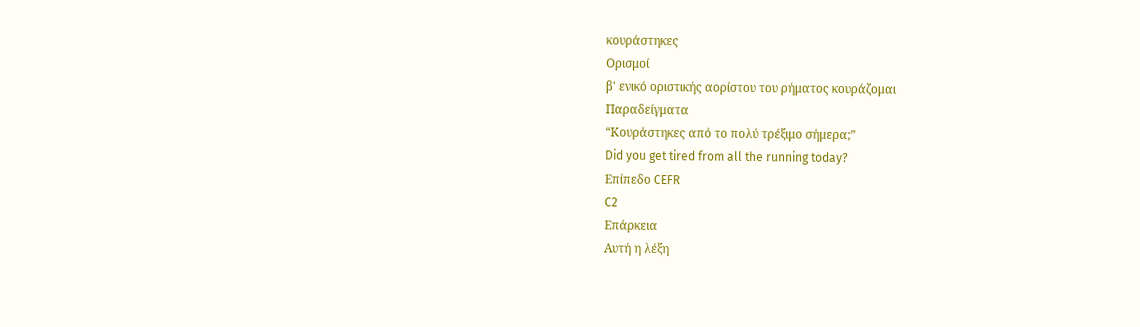κουράστηκες
Ορισμοί
β' ενικό οριστικής αορίστου του ρήματος κουράζομαι
Παραδείγματα
“Κουράστηκες από το πολύ τρέξιμο σήμερα;”
Did you get tired from all the running today?
Επίπεδο CEFR
C2
Επάρκεια
Αυτή η λέξη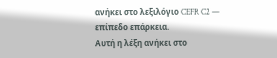ανήκει στο λεξιλόγιο CEFR C2 — επίπεδο επάρκεια.
Αυτή η λέξη ανήκει στο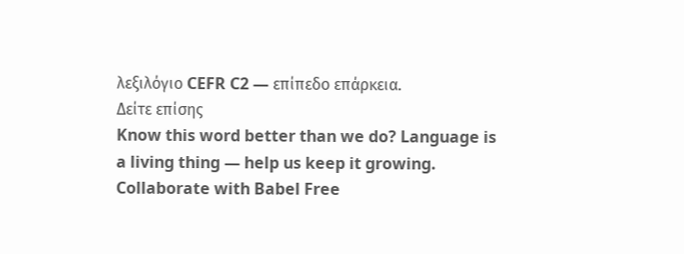λεξιλόγιο CEFR C2 — επίπεδο επάρκεια.
Δείτε επίσης
Know this word better than we do? Language is a living thing — help us keep it growing. Collaborate with Babel Free